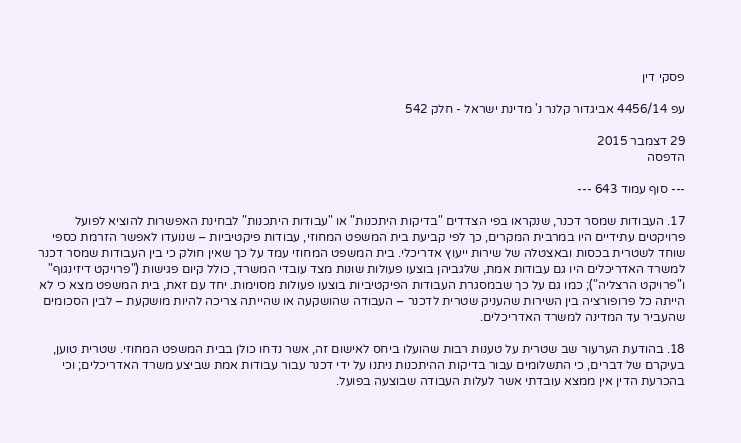פסקי דין

עפ 4456/14 אביגדור קלנר נ' מדינת ישראל - חלק 542

29 דצמבר 2015
הדפסה

--- סוף עמוד 643 ---

17. העבודות שמסר דכנר, שנקראו בפי הצדדים "בדיקות היתכנות" או "עבודות היתכנות" לבחינת האפשרות להוציא לפועל פרויקטים עתידיים היו במרבית המקרים, כך לפי קביעת בית המשפט המחוזי, עבודות פיקטיביות – שנועדו לאפשר הזרמת כספי שוחד לשטרית בכסות ובאצטלה של שירות ייעוץ אדריכלי. בית המשפט המחוזי עמד על כך שאין חולק כי בין העבודות שמסר דכנר למשרד האדריכלים היו גם עבודות אמת, שלגביהן בוצעו פעולות שונות מצד עובדי המשרד, כולל קיום פגישות ("פרויקט דיזינגוף" ו"פרויקט הרצליה"); כמו גם על כך שבמסגרת העבודות הפיקטיביות בוצעו פעולות מסוימות. יחד עם זאת, בית המשפט מצא כי לא הייתה כל פרופורציה בין השירות שהעניק שטרית לדכנר – העבודה שהושקעה או שהייתה צריכה להיות מושקעת – לבין הסכומים שהעביר עד המדינה למשרד האדריכלים.

18. בהודעת הערעור שב שטרית על טענות רבות שהועלו ביחס לאישום זה, אשר נדחו כולן בבית המשפט המחוזי. שטרית טוען, בעיקרם של דברים, כי התשלומים עבור בדיקות ההיתכנות ניתנו על ידי דכנר עבור עבודות אמת שביצע משרד האדריכלים; וכי בהכרעת הדין אין ממצא עובדתי אשר לעלות העבודה שבוצעה בפועל.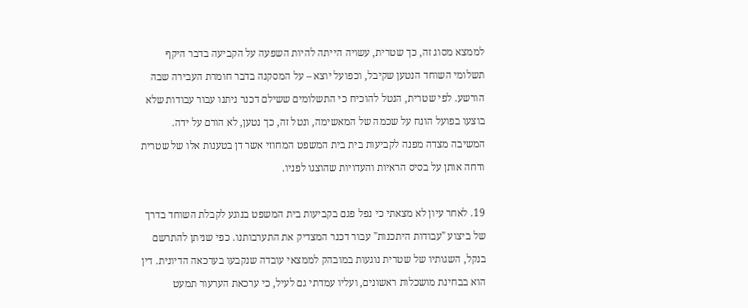לממצא מסוג זה, כך שטרית, עשויה הייתה להיות השפעה על הקביעה בדבר היקף תשלומי השוחד הנטען שקיבל, וכפועל יוצא – על המסקנה בדבר חומרת העבירה שבה הורשע. לפי שטרית, הנטל להוכיח כי התשלומים ששילם דכנר ניתנו עבור עבודות שלא בוצעו בפועל הונח על שכמה של המאשימה, ונטל זה, כך נטען, לא הורם על ידה. המשיבה מצדה מפנה לקביעות בית בית המשפט המחוזי אשר דן בטענות אלו של שטרית ודחה אותן על בסיס הראיות והעדויות שהוצגו לפניו.

19. לאחר עיון לא מצאתי כי נפל פגם בקביעות בית המשפט בנוגע לקבלת השוחד בדרך של ביצוע "עבודות היתכנות" עבור דכנר המצדיק את התערבותנו. כפי שניתן להתרשם בנקל, השגותיו של שטרית נוגעות במובהק לממצאי עובדה שנקבעו בערכאה הדיונית. דין הוא בבחינת מושכלות ראשונים, ועליו עמדתי גם לעיל, כי ערכאת הערעור תמעט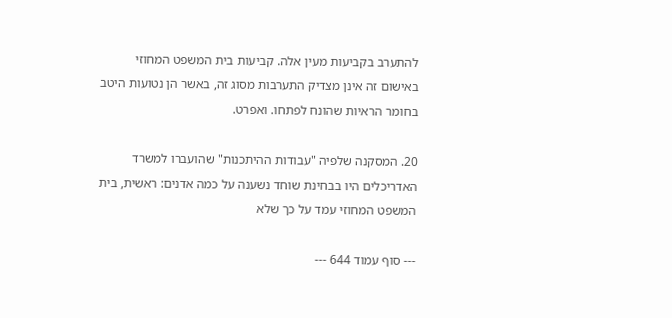להתערב בקביעות מעין אלה. קביעות בית המשפט המחוזי באישום זה אינן מצדיק התערבות מסוג זה, באשר הן נטועות היטב בחומר הראיות שהונח לפתחו. ואפרט.

20. המסקנה שלפיה "עבודות ההיתכנות" שהועברו למשרד האדריכלים היו בבחינת שוחד נשענה על כמה אדנים: ראשית, בית המשפט המחוזי עמד על כך שלא

--- סוף עמוד 644 ---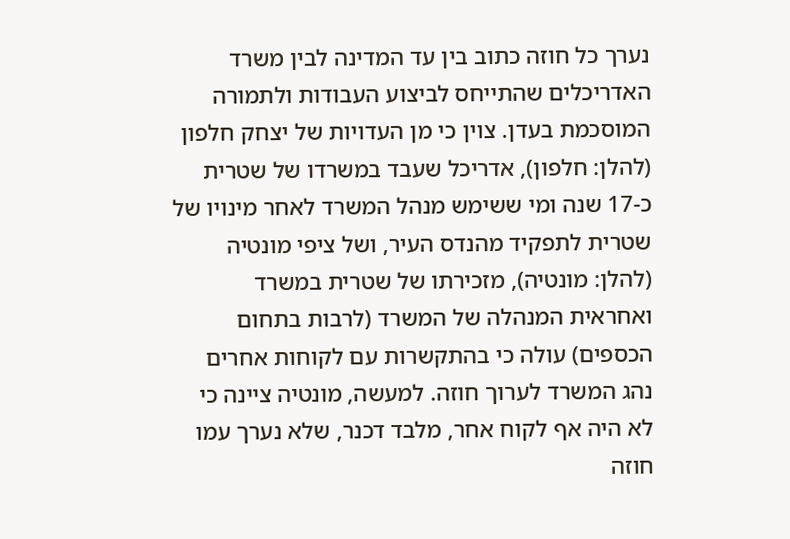נערך כל חוזה כתוב בין עד המדינה לבין משרד האדריכלים שהתייחס לביצוע העבודות ולתמורה המוסכמת בעדן. צוין כי מן העדויות של יצחק חלפון (להלן: חלפון), אדריכל שעבד במשרדו של שטרית כ-17 שנה ומי ששימש מנהל המשרד לאחר מינויו של שטרית לתפקיד מהנדס העיר, ושל ציפי מונטיה (להלן: מונטיה), מזכירתו של שטרית במשרד ואחראית המנהלה של המשרד (לרבות בתחום הכספים) עולה כי בהתקשרות עם לקוחות אחרים נהג המשרד לערוך חוזה. למעשה, מונטיה ציינה כי לא היה אף לקוח אחר, מלבד דכנר, שלא נערך עמו חוזה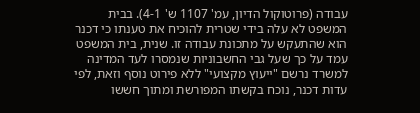עבודה (פרוטוקול הדיון, עמ' 1107 ש' 4-1). בבית המשפט לא עלה בידי שטרית להוכיח את טענתו כי דכנר הוא שהתעקש על מתכונת עבודה זו. שנית, בית המשפט עמד על כך שעל גבי החשבוניות שנמסרו לעד המדינה למשרד נרשם "ייעוץ מקצועי" ללא פירוט נוסף וזאת, לפי עדות דכנר, נוכח בקשתו המפורשת ומתוך חששו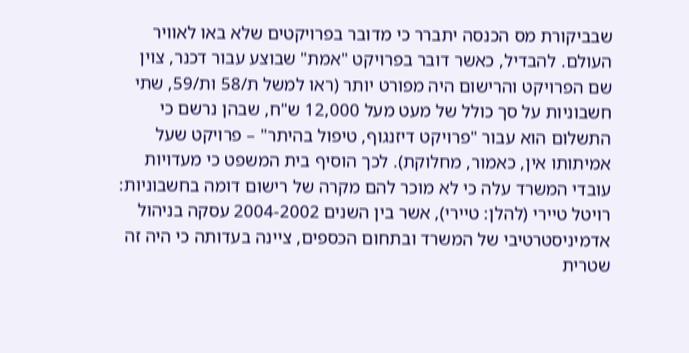שבביקורת מס הכנסה יתברר כי מדובר בפרויקטים שלא באו לאוויר העולם. להבדיל, כאשר דובר בפרויקט "אמת" שבוצע עבור דכנר, צוין שם הפרויקט והרישום היה מפורט יותר (ראו למשל ת/58 ות/59, שתי חשבוניות על סך כולל של מעט מעל 12,000 ש"ח, שבהן נרשם כי התשלום הוא עבור "פרויקט דיזנגוף, טיפול בהיתר" – פרויקט שעל אמיתותו אין, כאמור, מחלוקת). לכך הוסיף בית המשפט כי מעדויות עובדי המשרד עלה כי לא מוכר להם מקרה של רישום דומה בחשבוניות: רויטל טיירי (להלן: טיירי), אשר בין השנים 2004-2002 עסקה בניהול אדמיניסטרטיבי של המשרד ובתחום הכספים, ציינה בעדותה כי היה זה שטרית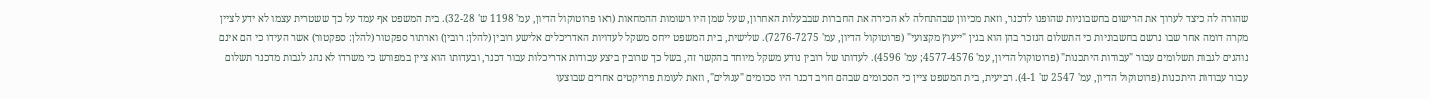שהורה לה כיצד לערוך את הרישום בחשבוניות שהופנו לדכנר, וזאת מכיוון שבהתחלה לא הכירה את החברות שבבעלות האחרון, שעל שמן היו רשומות ההמחאות (ראו פרוטוקול הדיון, עמ' 1198 ש' 32-28). בית המשפט אף עמד על כך ששטרית עצמו לא ידע לציין מקרה דומה אחר שבו נרשם בחשבוניות כי התשלום הנזכר בהן הוא בגין "ייעוץ מקצועי" (פרוטוקול הדיון, עמ' 7276-7275). שלישית, בית המשפט ייחס משקל לעדויות האדריכלים אלישע רובין (להלן: רובין) וארתור ספקטור (להלן: ספקטור) אשר העידו כי הם אינם נוהגים לגבות תשלומים עבור "עבודות היתכנות" (פרוטוקול הדיון, עמ' 4577-4576; עמ' 4596). לעדותו של רובין נודע משקל מיוחד בהקשר זה, בשל כך שרובין ביצע עבודות אדריכלות עבור דכנר, ובעדותו הוא ציין במפורש כי משרדו לא נהג לגבות מדכנר תשלום עבור עבודות היתכנות (פרוטוקול הדיון, עמ' 2547 ש' 4-1). רביעית, בית המשפט ציין כי הסכומים שבהם חויב דכנר היו סכומים "עגולים", וזאת לעומת פרויקטים אחרים שבוצעו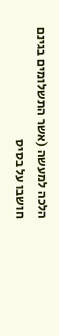הלכה למעשה (אשר התשלומים בגינם חושבו על בסיס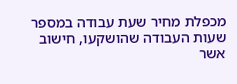מכפלת מחיר שעת עבודה במספר שעות העבודה שהושקעו, חישוב אשר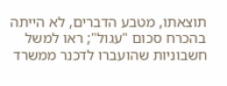תוצאתו, מטבע הדברים, לא הייתה בהכרח סכום "עגול"; ראו למשל חשבוניות שהועברו לדכנר ממשרד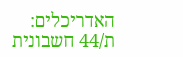האדריכלים: ת/44 חשבונית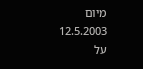מיום 12.5.2003 על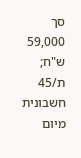סך 59,000 ש"ח; ת/45 חשבונית מיום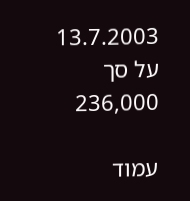13.7.2003 על סך 236,000

עמוד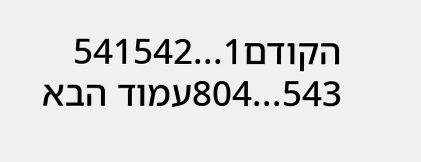הקודם1...541542
543...804עמוד הבא